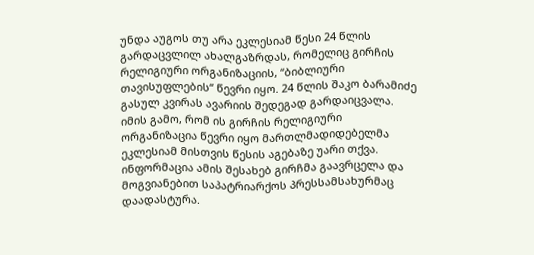უნდა აუგოს თუ არა ეკლესიამ წესი 24 წლის გარდაცვლილ ახალგაზრდას, რომელიც გირჩის რელიგიური ორგანიზაციის, “ბიბლიური თავისუფლების“ წევრი იყო. 24 წლის შაკო ბარამიძე გასულ კვირას ავარიის შედეგად გარდაიცვალა. იმის გამო, რომ ის გირჩის რელიგიური ორგანიზაცია წევრი იყო მართლმადიდებელმა ეკლესიამ მისთვის წესის აგებაზე უარი თქვა. ინფორმაცია ამის შესახებ გირჩმა გაავრცელა და მოგვიანებით საპატრიარქოს პრესსამსახურმაც დაადასტურა.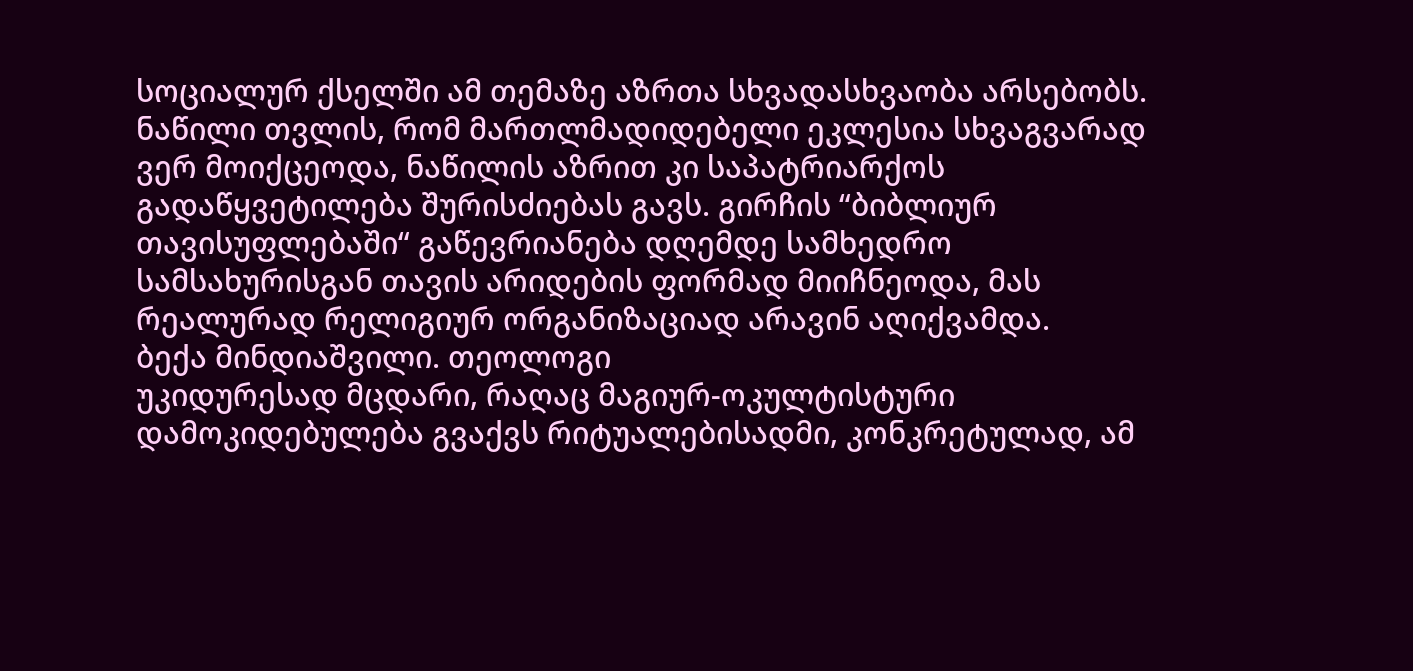სოციალურ ქსელში ამ თემაზე აზრთა სხვადასხვაობა არსებობს. ნაწილი თვლის, რომ მართლმადიდებელი ეკლესია სხვაგვარად ვერ მოიქცეოდა, ნაწილის აზრით კი საპატრიარქოს გადაწყვეტილება შურისძიებას გავს. გირჩის “ბიბლიურ თავისუფლებაში“ გაწევრიანება დღემდე სამხედრო სამსახურისგან თავის არიდების ფორმად მიიჩნეოდა, მას რეალურად რელიგიურ ორგანიზაციად არავინ აღიქვამდა.
ბექა მინდიაშვილი. თეოლოგი
უკიდურესად მცდარი, რაღაც მაგიურ-ოკულტისტური დამოკიდებულება გვაქვს რიტუალებისადმი, კონკრეტულად, ამ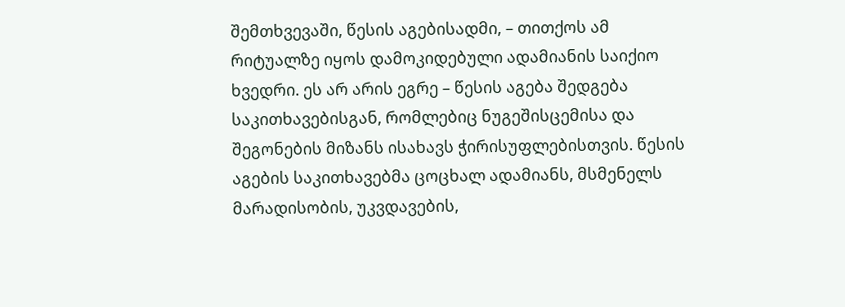შემთხვევაში, წესის აგებისადმი, – თითქოს ამ რიტუალზე იყოს დამოკიდებული ადამიანის საიქიო ხვედრი. ეს არ არის ეგრე – წესის აგება შედგება საკითხავებისგან, რომლებიც ნუგეშისცემისა და შეგონების მიზანს ისახავს ჭირისუფლებისთვის. წესის აგების საკითხავებმა ცოცხალ ადამიანს, მსმენელს მარადისობის, უკვდავების,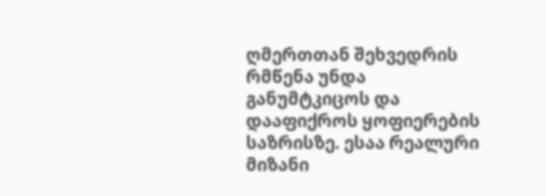ღმერთთან შეხვედრის რმწენა უნდა განუმტკიცოს და დააფიქროს ყოფიერების საზრისზე. ესაა რეალური მიზანი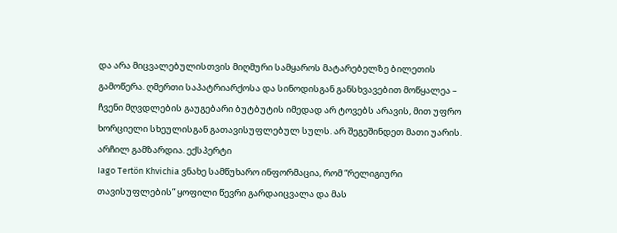და არა მიცვალებულისთვის მიღმური სამყაროს მატარებელზე ბილეთის გამოწერა. ღმერთი საპატრიარქოსა და სინოდისგან განსხვავებით მოწყალეა – ჩვენი მღვდლების გაუგებარი ბუტბუტის იმედად არ ტოვებს არავის, მით უფრო ხორციელი სხეულისგან გათავისუფლებულ სულს. არ შეგეშინდეთ მათი უარის.
არჩილ გამზარდია. ექსპერტი
Iago Tertön Khvichia ვნახე სამწუხარო ინფორმაცია, რომ “რელიგიური თავისუფლების” ყოფილი წევრი გარდაიცვალა და მას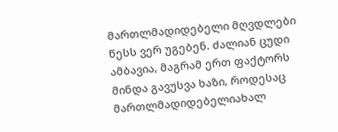მართლმადიდებელი მღვდლები წესს ვერ უგებენ. ძალიან ცუდი ამბავია, მაგრამ ერთ ფაქტორს მინდა გავუსვა ხაზი, როდესაც მართლმადიდებელიახალ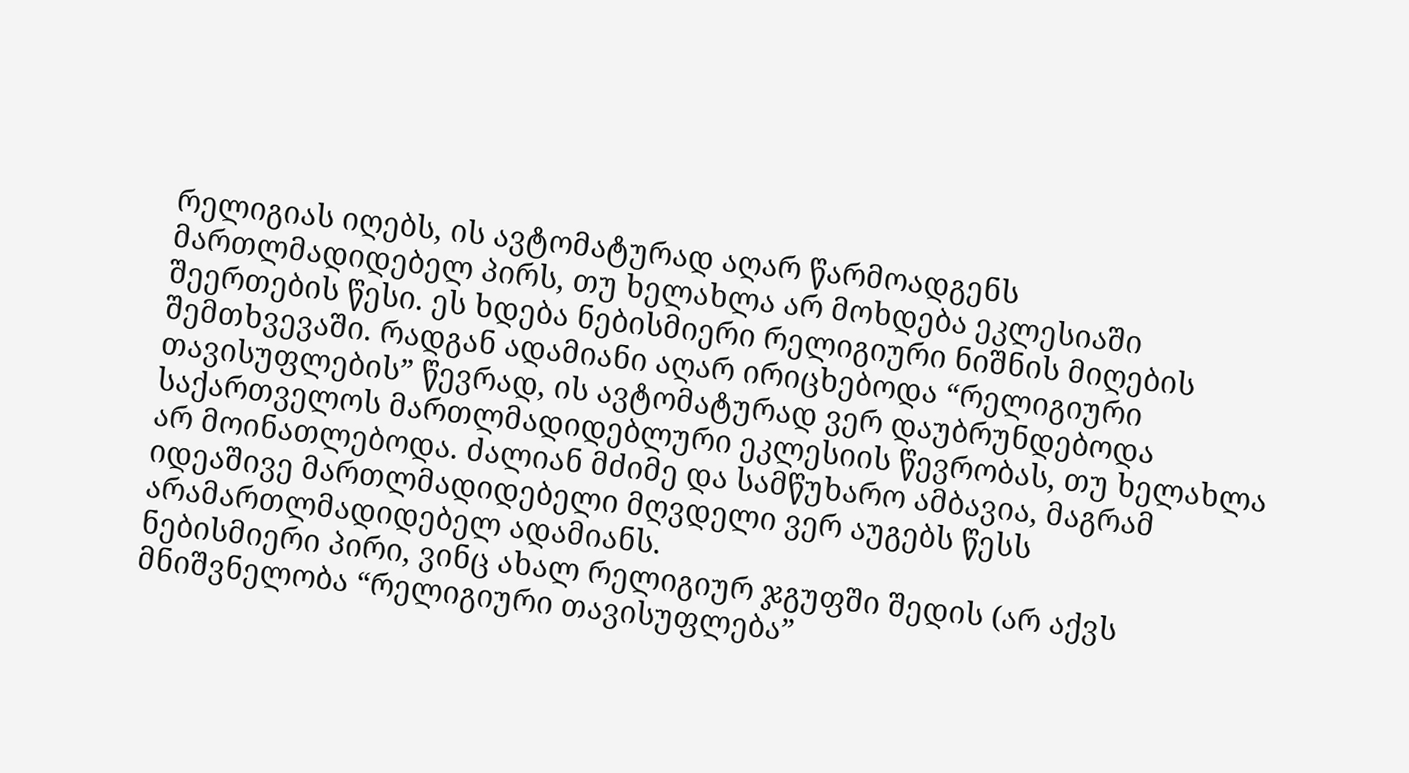რელიგიას იღებს, ის ავტომატურად აღარ წარმოადგენს მართლმადიდებელ პირს, თუ ხელახლა არ მოხდება ეკლესიაში შეერთების წესი. ეს ხდება ნებისმიერი რელიგიური ნიშნის მიღების შემთხვევაში. რადგან ადამიანი აღარ ირიცხებოდა “რელიგიური თავისუფლების” წევრად, ის ავტომატურად ვერ დაუბრუნდებოდა საქართველოს მართლმადიდებლური ეკლესიის წევრობას, თუ ხელახლა არ მოინათლებოდა. ძალიან მძიმე და სამწუხარო ამბავია, მაგრამ იდეაშივე მართლმადიდებელი მღვდელი ვერ აუგებს წესს არამართლმადიდებელ ადამიანს.
ნებისმიერი პირი, ვინც ახალ რელიგიურ ჯგუფში შედის (არ აქვს მნიშვნელობა “რელიგიური თავისუფლება”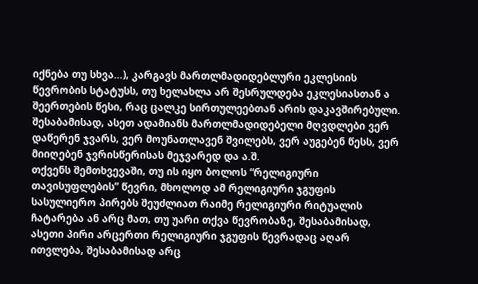იქნება თუ სხვა…), კარგავს მართლმადიდებლური ეკლესიის წევრობის სტატუსს, თუ ხელახლა არ შესრულდება ეკლესიასთან ა შეერთების წესი, რაც ცალკე სირთულეებთან არის დაკავშირებული. შესაბამისად, ასეთ ადამიანს მართლმადიდებელი მღვდლები ვერ დაწერენ ჯვარს, ვერ მოუნათლავენ შვილებს, ვერ აუგებენ წესს, ვერ მიიღებენ ჯვრისწერისას მეჯვარედ და ა.შ.
თქვენს შემთხვევაში, თუ ის იყო ბოლოს “რელიგიური თავისუფლების” წევრი, მხოლოდ ამ რელიგიური ჯგუფის სასულიერო პირებს შეუძლიათ რაიმე რელიგიური რიტუალის ჩატარება ან არც მათ, თუ უარი თქვა წევრობაზე, შესაბამისად, ასეთი პირი არცერთი რელიგიური ჯგუფის წევრადაც აღარ ითვლება, შესაბამისად არც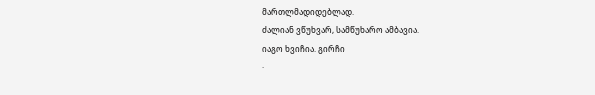მართლმადიდებლად.
ძალიან ვწუხვარ, სამწუხარო ამბავია.
იაგო ხვიჩია. გირჩი
·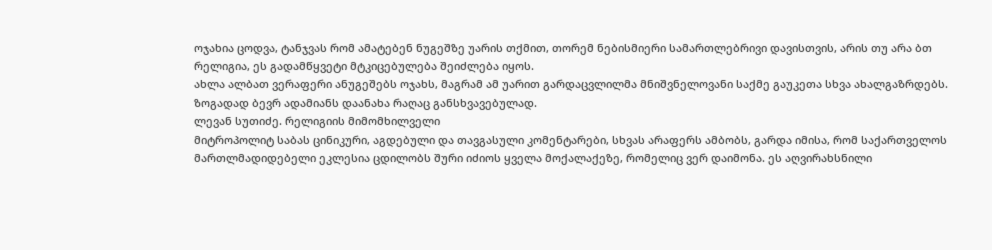ოჯახია ცოდვა, ტანჯვას რომ ამატებენ ნუგეშზე უარის თქმით, თორემ ნებისმიერი სამართლებრივი დავისთვის, არის თუ არა ბთ რელიგია, ეს გადამწყვეტი მტკიცებულება შეიძლება იყოს.
ახლა ალბათ ვერაფერი ანუგეშებს ოჯახს, მაგრამ ამ უარით გარდაცვლილმა მნიშვნელოვანი საქმე გაუკეთა სხვა ახალგაზრდებს.
ზოგადად ბევრ ადამიანს დაანახა რაღაც განსხვავებულად.
ლევან სუთიძე. რელიგიის მიმომხილველი
მიტროპოლიტ საბას ცინიკური, აგდებული და თავგასული კომენტარები, სხვას არაფერს ამბობს, გარდა იმისა, რომ საქართველოს მართლმადიდებელი ეკლესია ცდილობს შური იძიოს ყველა მოქალაქეზე, რომელიც ვერ დაიმონა. ეს აღვირახსნილი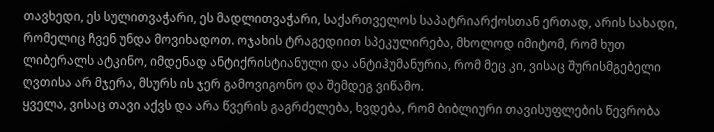თავხედი, ეს სულითვაჭარი, ეს მადლითვაჭარი, საქართველოს საპატრიარქოსთან ერთად, არის სახადი, რომელიც ჩვენ უნდა მოვიხადოთ. ოჯახის ტრაგედიით სპეკულირება, მხოლოდ იმიტომ, რომ ხუთ ლიბერალს ატკინო, იმდენად ანტიქრისტიანული და ანტიჰუმანურია, რომ მეც კი, ვისაც შურისმგებელი ღვთისა არ მჯერა, მსურს ის ჯერ გამოვიგონო და შემდეგ ვიწამო.
ყველა, ვისაც თავი აქვს და არა წვერის გაგრძელება, ხვდება, რომ ბიბლიური თავისუფლების წევრობა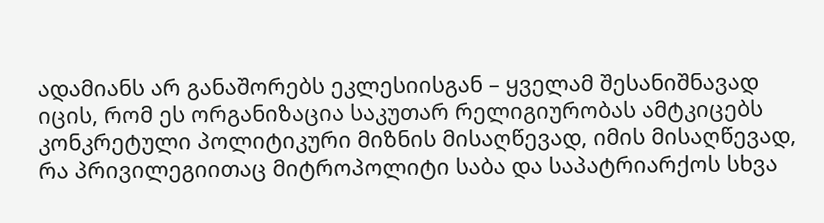ადამიანს არ განაშორებს ეკლესიისგან – ყველამ შესანიშნავად იცის, რომ ეს ორგანიზაცია საკუთარ რელიგიურობას ამტკიცებს კონკრეტული პოლიტიკური მიზნის მისაღწევად, იმის მისაღწევად, რა პრივილეგიითაც მიტროპოლიტი საბა და საპატრიარქოს სხვა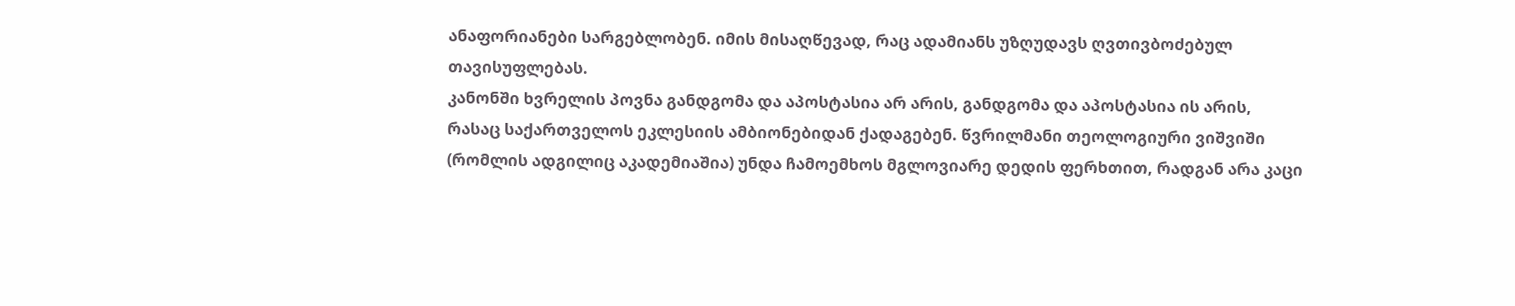ანაფორიანები სარგებლობენ. იმის მისაღწევად, რაც ადამიანს უზღუდავს ღვთივბოძებულ თავისუფლებას.
კანონში ხვრელის პოვნა განდგომა და აპოსტასია არ არის, განდგომა და აპოსტასია ის არის, რასაც საქართველოს ეკლესიის ამბიონებიდან ქადაგებენ. წვრილმანი თეოლოგიური ვიშვიში (რომლის ადგილიც აკადემიაშია) უნდა ჩამოემხოს მგლოვიარე დედის ფერხთით, რადგან არა კაცი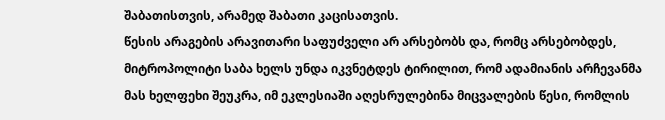შაბათისთვის, არამედ შაბათი კაცისათვის.
წესის არაგების არავითარი საფუძველი არ არსებობს და, რომც არსებობდეს, მიტროპოლიტი საბა ხელს უნდა იკვნეტდეს ტირილით, რომ ადამიანის არჩევანმა მას ხელფეხი შეუკრა, იმ ეკლესიაში აღესრულებინა მიცვალების წესი, რომლის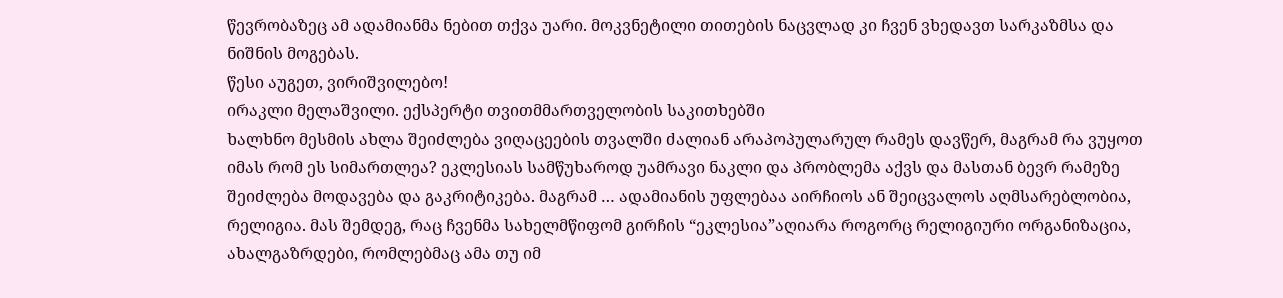წევრობაზეც ამ ადამიანმა ნებით თქვა უარი. მოკვნეტილი თითების ნაცვლად კი ჩვენ ვხედავთ სარკაზმსა და ნიშნის მოგებას.
წესი აუგეთ, ვირიშვილებო!
ირაკლი მელაშვილი. ექსპერტი თვითმმართველობის საკითხებში
ხალხნო მესმის ახლა შეიძლება ვიღაცეების თვალში ძალიან არაპოპულარულ რამეს დავწერ, მაგრამ რა ვუყოთ იმას რომ ეს სიმართლეა? ეკლესიას სამწუხაროდ უამრავი ნაკლი და პრობლემა აქვს და მასთან ბევრ რამეზე შეიძლება მოდავება და გაკრიტიკება. მაგრამ … ადამიანის უფლებაა აირჩიოს ან შეიცვალოს აღმსარებლობია, რელიგია. მას შემდეგ, რაც ჩვენმა სახელმწიფომ გირჩის “ეკლესია”აღიარა როგორც რელიგიური ორგანიზაცია, ახალგაზრდები, რომლებმაც ამა თუ იმ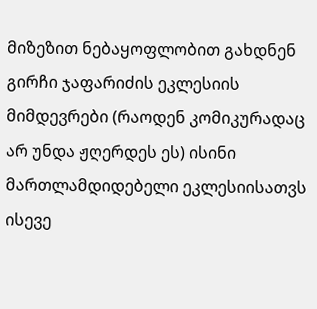მიზეზით ნებაყოფლობით გახდნენ გირჩი ჯაფარიძის ეკლესიის მიმდევრები (რაოდენ კომიკურადაც არ უნდა ჟღერდეს ეს) ისინი მართლამდიდებელი ეკლესიისათვს ისევე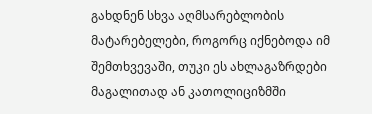გახდნენ სხვა აღმსარებლობის მატარებელები, როგორც იქნებოდა იმ შემთხვევაში, თუკი ეს ახლაგაზრდები მაგალითად ან კათოლიციზმში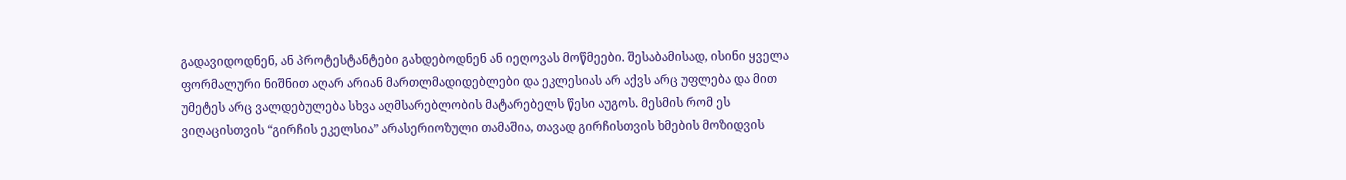გადავიდოდნენ, ან პროტესტანტები გახდებოდნენ ან იეღოვას მოწმეები. შესაბამისად, ისინი ყველა ფორმალური ნიშნით აღარ არიან მართლმადიდებლები და ეკლესიას არ აქვს არც უფლება და მით უმეტეს არც ვალდებულება სხვა აღმსარებლობის მატარებელს წესი აუგოს. მესმის რომ ეს ვიღაცისთვის “გირჩის ეკელსია” არასერიოზული თამაშია, თავად გირჩისთვის ხმების მოზიდვის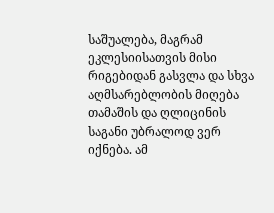საშუალება, მაგრამ ეკლესიისათვის მისი რიგებიდან გასვლა და სხვა აღმსარებლობის მიღება თამაშის და ღლიცინის საგანი უბრალოდ ვერ იქნება. ამ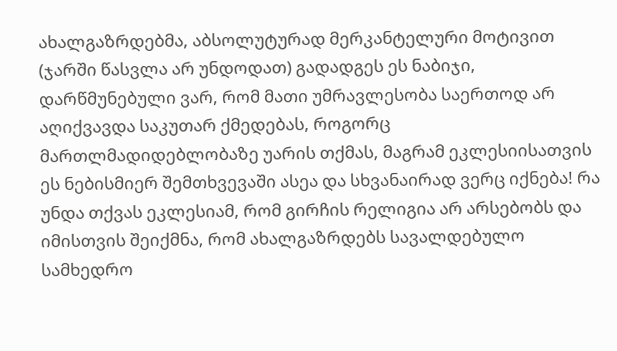ახალგაზრდებმა, აბსოლუტურად მერკანტელური მოტივით (ჯარში წასვლა არ უნდოდათ) გადადგეს ეს ნაბიჯი, დარწმუნებული ვარ, რომ მათი უმრავლესობა საერთოდ არ აღიქვავდა საკუთარ ქმედებას, როგორც მართლმადიდებლობაზე უარის თქმას, მაგრამ ეკლესიისათვის ეს ნებისმიერ შემთხვევაში ასეა და სხვანაირად ვერც იქნება! რა უნდა თქვას ეკლესიამ, რომ გირჩის რელიგია არ არსებობს და იმისთვის შეიქმნა, რომ ახალგაზრდებს სავალდებულო სამხედრო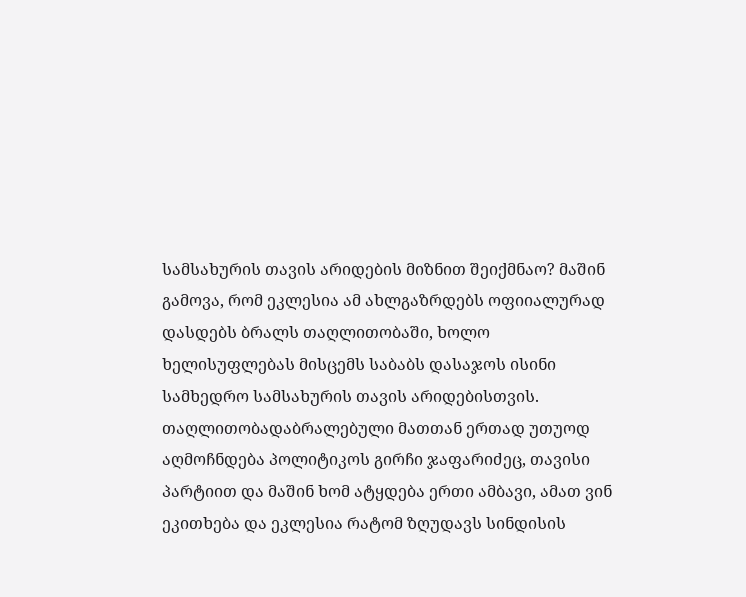სამსახურის თავის არიდების მიზნით შეიქმნაო? მაშინ გამოვა, რომ ეკლესია ამ ახლგაზრდებს ოფიიალურად დასდებს ბრალს თაღლითობაში, ხოლო ხელისუფლებას მისცემს საბაბს დასაჯოს ისინი სამხედრო სამსახურის თავის არიდებისთვის. თაღლითობადაბრალებული მათთან ერთად უთუოდ აღმოჩნდება პოლიტიკოს გირჩი ჯაფარიძეც, თავისი პარტიით და მაშინ ხომ ატყდება ერთი ამბავი, ამათ ვინ ეკითხება და ეკლესია რატომ ზღუდავს სინდისის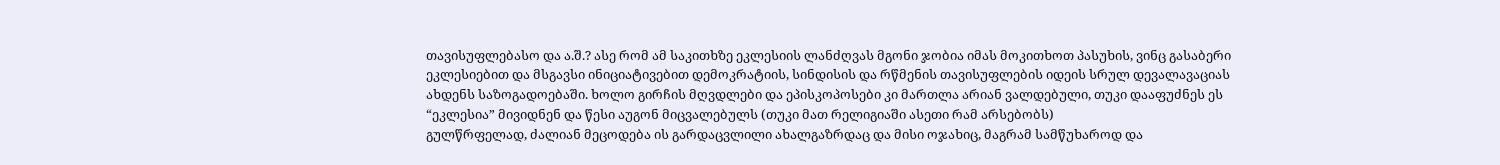თავისუფლებასო და ა.შ.? ასე რომ ამ საკითხზე ეკლესიის ლანძღვას მგონი ჯობია იმას მოკითხოთ პასუხის, ვინც გასაბერი ეკლესიებით და მსგავსი ინიციატივებით დემოკრატიის, სინდისის და რწმენის თავისუფლების იდეის სრულ დევალავაციას ახდენს საზოგადოებაში. ხოლო გირჩის მღვდლები და ეპისკოპოსები კი მართლა არიან ვალდებული, თუკი დააფუძნეს ეს “ეკლესია” მივიდნენ და წესი აუგონ მიცვალებულს (თუკი მათ რელიგიაში ასეთი რამ არსებობს)
გულწრფელად, ძალიან მეცოდება ის გარდაცვლილი ახალგაზრდაც და მისი ოჯახიც, მაგრამ სამწუხაროდ და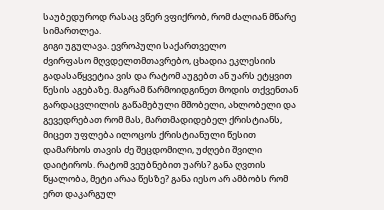საუბედუროდ რასაც ვწერ ვფიქრობ, რომ ძალიან მწარე სიმართლეა.
გიგი უგულავა. ევროპული საქართველო
ძვირფასო მღვდელთმთავრებო, ცხადია ეკლესიის გადასაწყვეტია ვის და რატომ აუგებთ ან უარს ეტყვით წესის აგებაზე. მაგრამ წარმოიდგინეთ მოდის თქვენთან გარდაცვლილის გაწამებული მშობელი, ახლობელი და გევედრებათ რომ მას, მართმადიდებელ ქრისტიანს, მიცეთ უფლება ილოცოს ქრისტიანული წესით დამარხოს თავის ძე შეცდომილი, უძღები შვილი დაიტიროს. რატომ ვეუბნებით უარს? განა ღვთის წყალობა, მეტი არაა წესზე? განა იესო არ ამბობს რომ ერთ დაკარგულ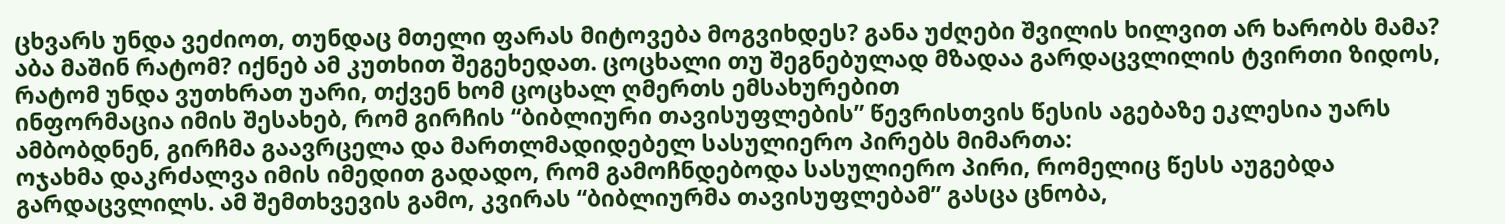ცხვარს უნდა ვეძიოთ, თუნდაც მთელი ფარას მიტოვება მოგვიხდეს? განა უძღები შვილის ხილვით არ ხარობს მამა? აბა მაშინ რატომ? იქნებ ამ კუთხით შეგეხედათ. ცოცხალი თუ შეგნებულად მზადაა გარდაცვლილის ტვირთი ზიდოს, რატომ უნდა ვუთხრათ უარი, თქვენ ხომ ცოცხალ ღმერთს ემსახურებით
ინფორმაცია იმის შესახებ, რომ გირჩის “ბიბლიური თავისუფლების” წევრისთვის წესის აგებაზე ეკლესია უარს ამბობდნენ, გირჩმა გაავრცელა და მართლმადიდებელ სასულიერო პირებს მიმართა:
ოჯახმა დაკრძალვა იმის იმედით გადადო, რომ გამოჩნდებოდა სასულიერო პირი, რომელიც წესს აუგებდა გარდაცვლილს. ამ შემთხვევის გამო, კვირას “ბიბლიურმა თავისუფლებამ” გასცა ცნობა,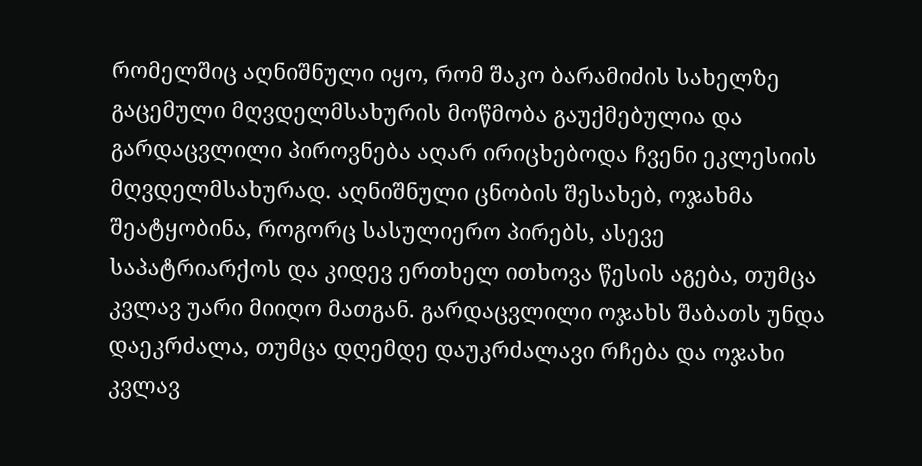რომელშიც აღნიშნული იყო, რომ შაკო ბარამიძის სახელზე გაცემული მღვდელმსახურის მოწმობა გაუქმებულია და გარდაცვლილი პიროვნება აღარ ირიცხებოდა ჩვენი ეკლესიის მღვდელმსახურად. აღნიშნული ცნობის შესახებ, ოჯახმა შეატყობინა, როგორც სასულიერო პირებს, ასევე საპატრიარქოს და კიდევ ერთხელ ითხოვა წესის აგება, თუმცა კვლავ უარი მიიღო მათგან. გარდაცვლილი ოჯახს შაბათს უნდა დაეკრძალა, თუმცა დღემდე დაუკრძალავი რჩება და ოჯახი კვლავ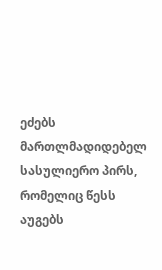ეძებს მართლმადიდებელ სასულიერო პირს, რომელიც წესს აუგებს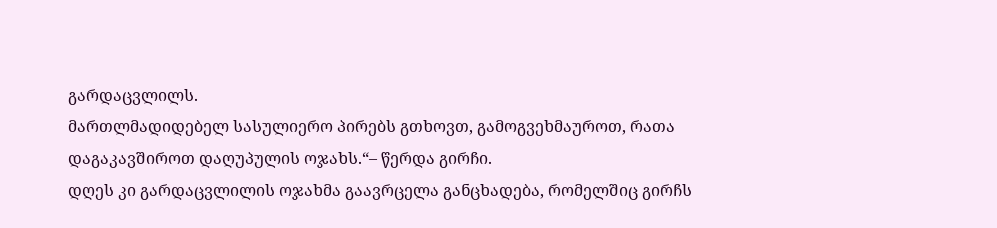გარდაცვლილს.
მართლმადიდებელ სასულიერო პირებს გთხოვთ, გამოგვეხმაუროთ, რათა დაგაკავშიროთ დაღუპულის ოჯახს.“– წერდა გირჩი.
დღეს კი გარდაცვლილის ოჯახმა გაავრცელა განცხადება, რომელშიც გირჩს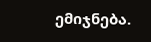ემიჯნება.